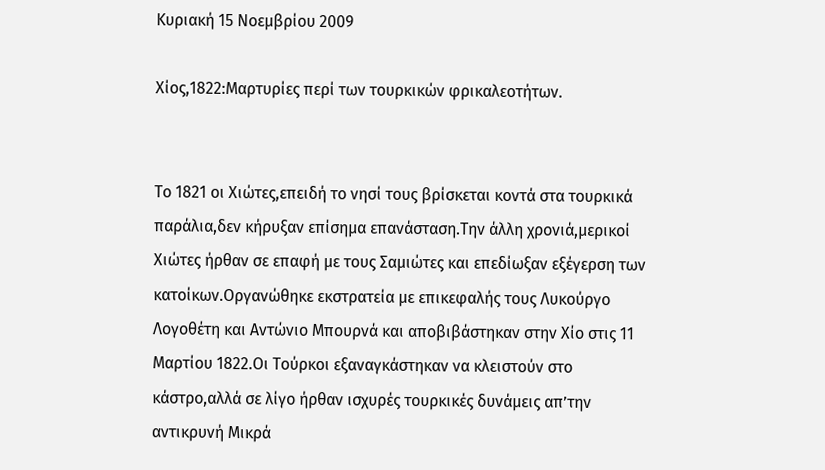Κυριακή 15 Νοεμβρίου 2009

Χίος,1822:Μαρτυρίες περί των τουρκικών φρικαλεοτήτων.


Το 1821 οι Χιώτες,επειδή το νησί τους βρίσκεται κοντά στα τουρκικά παράλια,δεν κήρυξαν επίσημα επανάσταση.Την άλλη χρονιά,μερικοί Χιώτες ήρθαν σε επαφή με τους Σαμιώτες και επεδίωξαν εξέγερση των κατοίκων.Οργανώθηκε εκστρατεία με επικεφαλής τους Λυκούργο Λογοθέτη και Αντώνιο Μπουρνά και αποβιβάστηκαν στην Χίο στις 11 Μαρτίου 1822.Οι Τούρκοι εξαναγκάστηκαν να κλειστούν στο κάστρο,αλλά σε λίγο ήρθαν ισχυρές τουρκικές δυνάμεις απ’την αντικρυνή Μικρά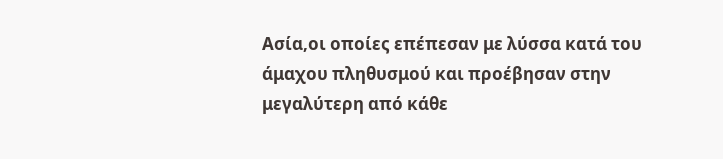Ασία,οι οποίες επέπεσαν με λύσσα κατά του άμαχου πληθυσμού και προέβησαν στην μεγαλύτερη από κάθε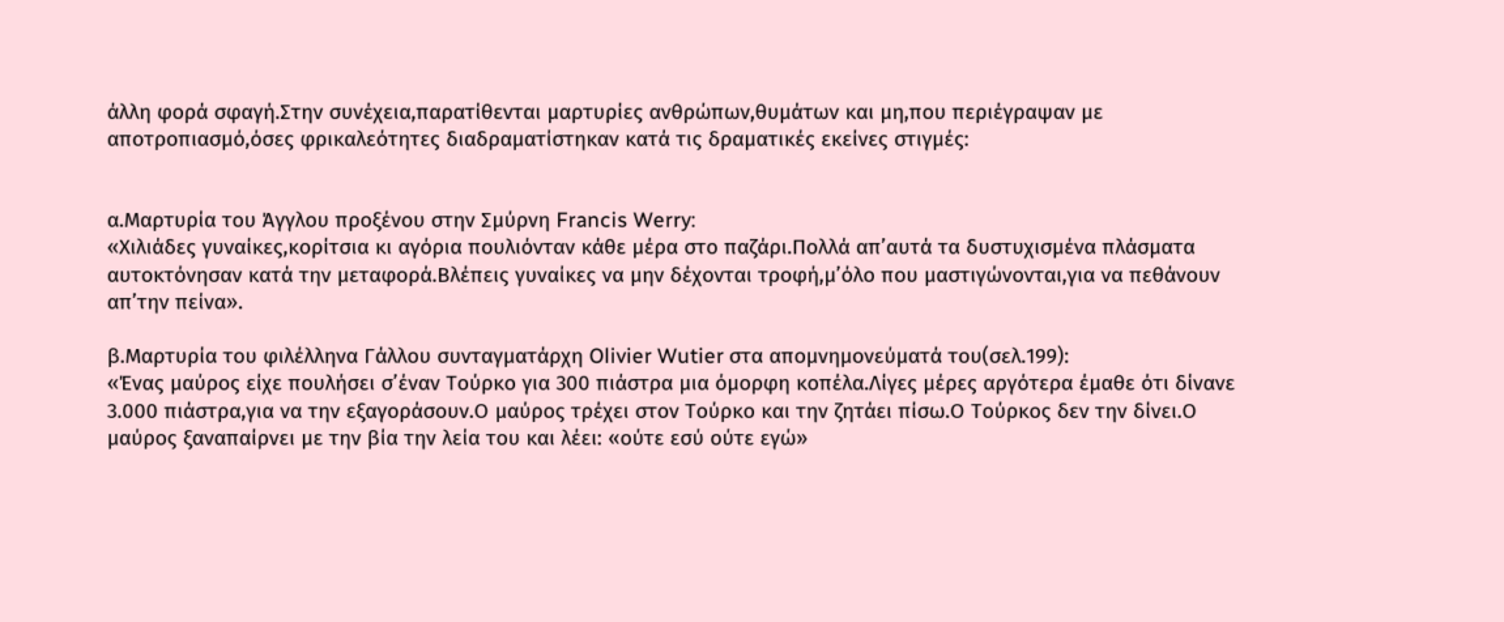άλλη φορά σφαγή.Στην συνέχεια,παρατίθενται μαρτυρίες ανθρώπων,θυμάτων και μη,που περιέγραψαν με αποτροπιασμό,όσες φρικαλεότητες διαδραματίστηκαν κατά τις δραματικές εκείνες στιγμές:


α.Μαρτυρία του Άγγλου προξένου στην Σμύρνη Francis Werry:
«Χιλιάδες γυναίκες,κορίτσια κι αγόρια πουλιόνταν κάθε μέρα στο παζάρι.Πολλά απ’αυτά τα δυστυχισμένα πλάσματα αυτοκτόνησαν κατά την μεταφορά.Βλέπεις γυναίκες να μην δέχονται τροφή,μ’όλο που μαστιγώνονται,για να πεθάνουν απ’την πείνα».

β.Μαρτυρία του φιλέλληνα Γάλλου συνταγματάρχη Olivier Wutier στα απομνημονεύματά του(σελ.199):
«Ένας μαύρος είχε πουλήσει σ’έναν Τούρκο για 300 πιάστρα μια όμορφη κοπέλα.Λίγες μέρες αργότερα έμαθε ότι δίνανε 3.000 πιάστρα,για να την εξαγοράσουν.Ο μαύρος τρέχει στον Τούρκο και την ζητάει πίσω.Ο Τούρκος δεν την δίνει.Ο μαύρος ξαναπαίρνει με την βία την λεία του και λέει: «ούτε εσύ ούτε εγώ»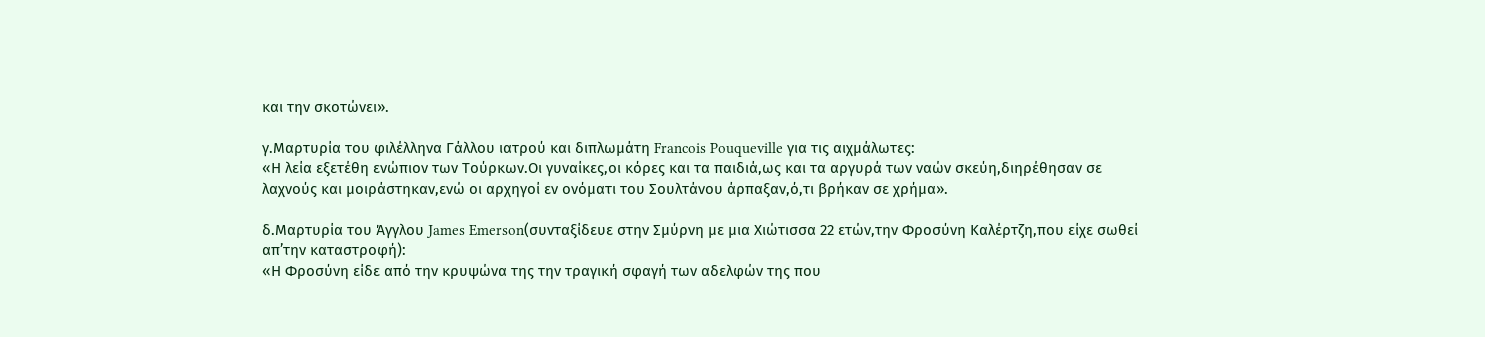και την σκοτώνει».

γ.Μαρτυρία του φιλέλληνα Γάλλου ιατρού και διπλωμάτη Francois Pouqueville για τις αιχμάλωτες:
«Η λεία εξετέθη ενώπιον των Τούρκων.Οι γυναίκες,οι κόρες και τα παιδιά,ως και τα αργυρά των ναών σκεύη,διηρέθησαν σε λαχνούς και μοιράστηκαν,ενώ οι αρχηγοί εν ονόματι του Σουλτάνου άρπαξαν,ό,τι βρήκαν σε χρήμα».

δ.Μαρτυρία του Άγγλου James Emerson(συνταξίδευε στην Σμύρνη με μια Χιώτισσα 22 ετών,την Φροσύνη Καλέρτζη,που είχε σωθεί απ’την καταστροφή):
«Η Φροσύνη είδε από την κρυψώνα της την τραγική σφαγή των αδελφών της που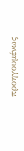προηγουμένως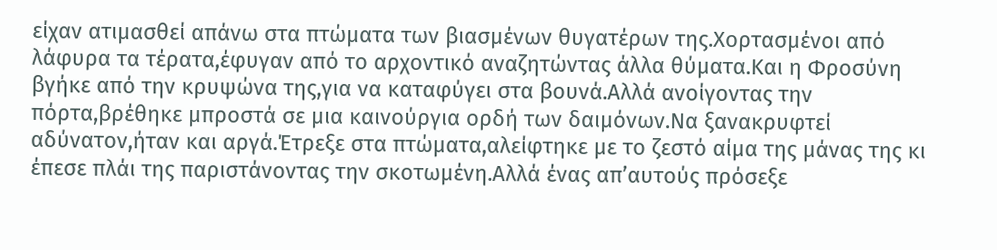είχαν ατιμασθεί απάνω στα πτώματα των βιασμένων θυγατέρων της.Χορτασμένοι από λάφυρα τα τέρατα,έφυγαν από το αρχοντικό αναζητώντας άλλα θύματα.Και η Φροσύνη βγήκε από την κρυψώνα της,για να καταφύγει στα βουνά.Αλλά ανοίγοντας την πόρτα,βρέθηκε μπροστά σε μια καινούργια ορδή των δαιμόνων.Να ξανακρυφτεί αδύνατον,ήταν και αργά.Έτρεξε στα πτώματα,αλείφτηκε με το ζεστό αίμα της μάνας της κι έπεσε πλάι της παριστάνοντας την σκοτωμένη.Αλλά ένας απ’αυτούς πρόσεξε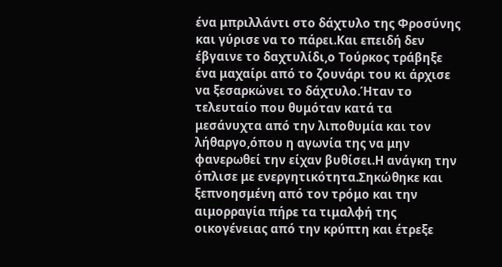ένα μπριλλάντι στο δάχτυλο της Φροσύνης και γύρισε να το πάρει.Και επειδή δεν έβγαινε το δαχτυλίδι,ο Τούρκος τράβηξε ένα μαχαίρι από το ζουνάρι του κι άρχισε να ξεσαρκώνει το δάχτυλο.Ήταν το τελευταίο που θυμόταν κατά τα μεσάνυχτα από την λιποθυμία και τον λήθαργο,όπου η αγωνία της να μην φανερωθεί την είχαν βυθίσει.Η ανάγκη την όπλισε με ενεργητικότητα.Σηκώθηκε και ξεπνοησμένη από τον τρόμο και την αιμορραγία πήρε τα τιμαλφή της οικογένειας από την κρύπτη και έτρεξε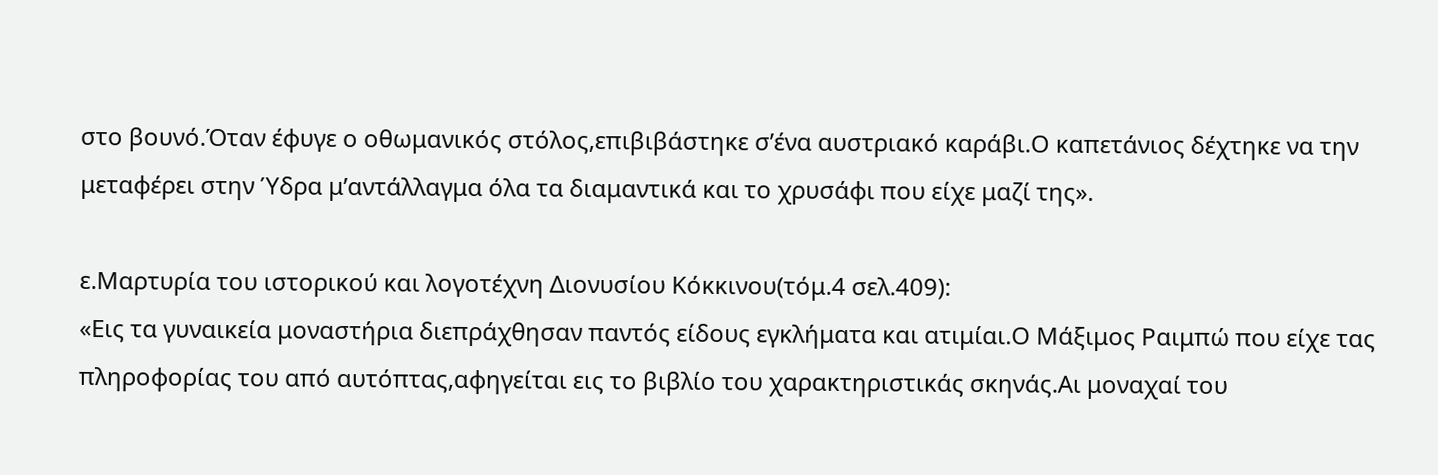στο βουνό.Όταν έφυγε ο οθωμανικός στόλος,επιβιβάστηκε σ’ένα αυστριακό καράβι.Ο καπετάνιος δέχτηκε να την μεταφέρει στην Ύδρα μ’αντάλλαγμα όλα τα διαμαντικά και το χρυσάφι που είχε μαζί της».

ε.Μαρτυρία του ιστορικού και λογοτέχνη Διονυσίου Κόκκινου(τόμ.4 σελ.409):
«Εις τα γυναικεία μοναστήρια διεπράχθησαν παντός είδους εγκλήματα και ατιμίαι.Ο Μάξιμος Ραιμπώ που είχε τας πληροφορίας του από αυτόπτας,αφηγείται εις το βιβλίο του χαρακτηριστικάς σκηνάς.Αι μοναχαί του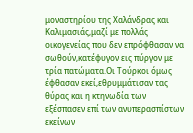μοναστηρίου της Χαλάνδρας και Καλιμασιάς,μαζί με πολλάς οικογενείας που δεν επρόφθασαν να σωθούν,κατέφυγον εις πύργον με τρία πατώματα.Οι Τούρκοι όμως έφθασαν εκεί,εθρυμμάτισαν τας θύρας και η κτηνωδία των εξέσπασεν επί των ανυπερασπίστων εκείνων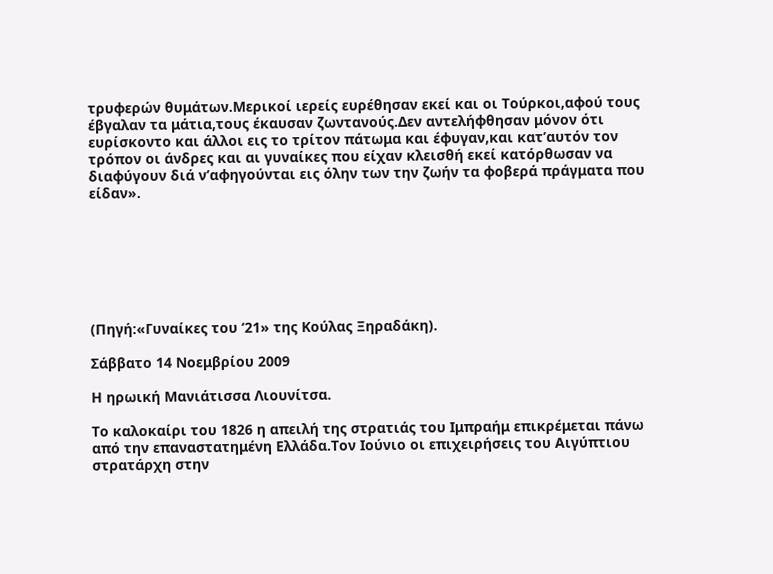τρυφερών θυμάτων.Μερικοί ιερείς ευρέθησαν εκεί και οι Τούρκοι,αφού τους έβγαλαν τα μάτια,τους έκαυσαν ζωντανούς.Δεν αντελήφθησαν μόνον ότι ευρίσκοντο και άλλοι εις το τρίτον πάτωμα και έφυγαν,και κατ’αυτόν τον τρόπον οι άνδρες και αι γυναίκες που είχαν κλεισθή εκεί κατόρθωσαν να διαφύγουν διά ν’αφηγούνται εις όλην των την ζωήν τα φοβερά πράγματα που είδαν».







(Πηγή:«Γυναίκες του ‘21» της Κούλας Ξηραδάκη).

Σάββατο 14 Νοεμβρίου 2009

Η ηρωική Μανιάτισσα Λιουνίτσα.

Το καλοκαίρι του 1826 η απειλή της στρατιάς του Ιμπραήμ επικρέμεται πάνω από την επαναστατημένη Ελλάδα.Τον Ιούνιο οι επιχειρήσεις του Αιγύπτιου στρατάρχη στην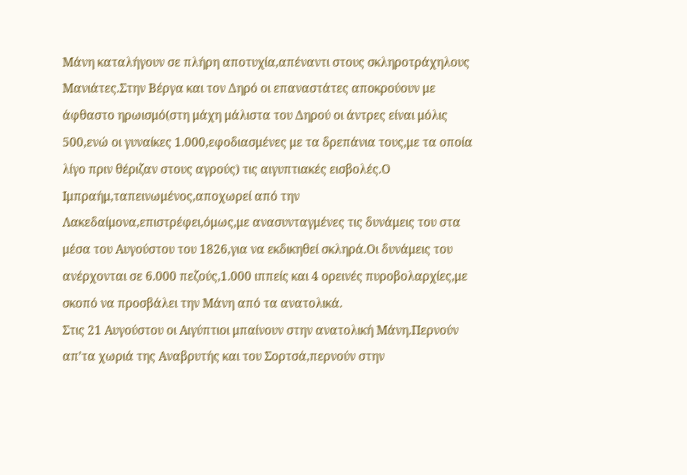Μάνη καταλήγουν σε πλήρη αποτυχία,απέναντι στους σκληροτράχηλους Μανιάτες.Στην Βέργα και τον Δηρό οι επαναστάτες αποκρούουν με άφθαστο ηρωισμό(στη μάχη μάλιστα του Δηρού οι άντρες είναι μόλις 500,ενώ οι γυναίκες 1.000,εφοδιασμένες με τα δρεπάνια τους,με τα οποία λίγο πριν θέριζαν στους αγρούς) τις αιγυπτιακές εισβολές.Ο Ιμπραήμ,ταπεινωμένος,αποχωρεί από την Λακεδαίμονα,επιστρέφει,όμως,με ανασυνταγμένες τις δυνάμεις του στα μέσα του Αυγούστου του 1826,για να εκδικηθεί σκληρά.Οι δυνάμεις του ανέρχονται σε 6.000 πεζούς,1.000 ιππείς και 4 ορεινές πυροβολαρχίες,με σκοπό να προσβάλει την Μάνη από τα ανατολικά.
Στις 21 Αυγούστου οι Αιγύπτιοι μπαίνουν στην ανατολική Μάνη.Περνούν απ’τα χωριά της Αναβρυτής και του Σορτσά,περνούν στην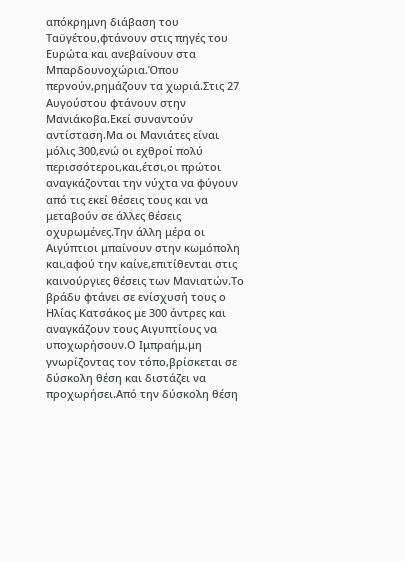απόκρημνη διάβαση του Ταϋγέτου,φτάνουν στις πηγές του Ευρώτα και ανεβαίνουν στα Μπαρδουνοχώρια.Όπου περνούν,ρημάζουν τα χωριά.Στις 27 Αυγούστου φτάνουν στην Μανιάκοβα.Εκεί συναντούν αντίσταση.Μα οι Μανιάτες είναι μόλις 300,ενώ οι εχθροί πολύ περισσότεροι,και,έτσι,οι πρώτοι αναγκάζονται την νύχτα να φύγουν από τις εκεί θέσεις τους και να μεταβούν σε άλλες θέσεις οχυρωμένες.Την άλλη μέρα οι Αιγύπτιοι μπαίνουν στην κωμόπολη και,αφού την καίνε,επιτίθενται στις καινούργιες θέσεις των Μανιατών.Το βράδυ φτάνει σε ενίσχυσή τους ο Ηλίας Κατσάκος με 300 άντρες και αναγκάζουν τους Αιγυπτίους να υποχωρήσουν.Ο Ιμπραήμ,μη γνωρίζοντας τον τόπο,βρίσκεται σε δύσκολη θέση και διστάζει να προχωρήσει.Από την δύσκολη θέση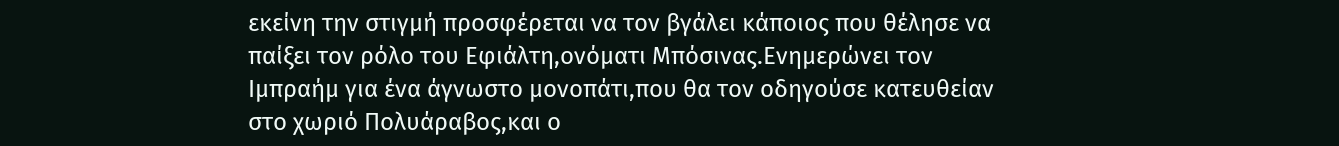εκείνη την στιγμή προσφέρεται να τον βγάλει κάποιος που θέλησε να παίξει τον ρόλο του Εφιάλτη,ονόματι Μπόσινας.Ενημερώνει τον Ιμπραήμ για ένα άγνωστο μονοπάτι,που θα τον οδηγούσε κατευθείαν στο χωριό Πολυάραβος,και ο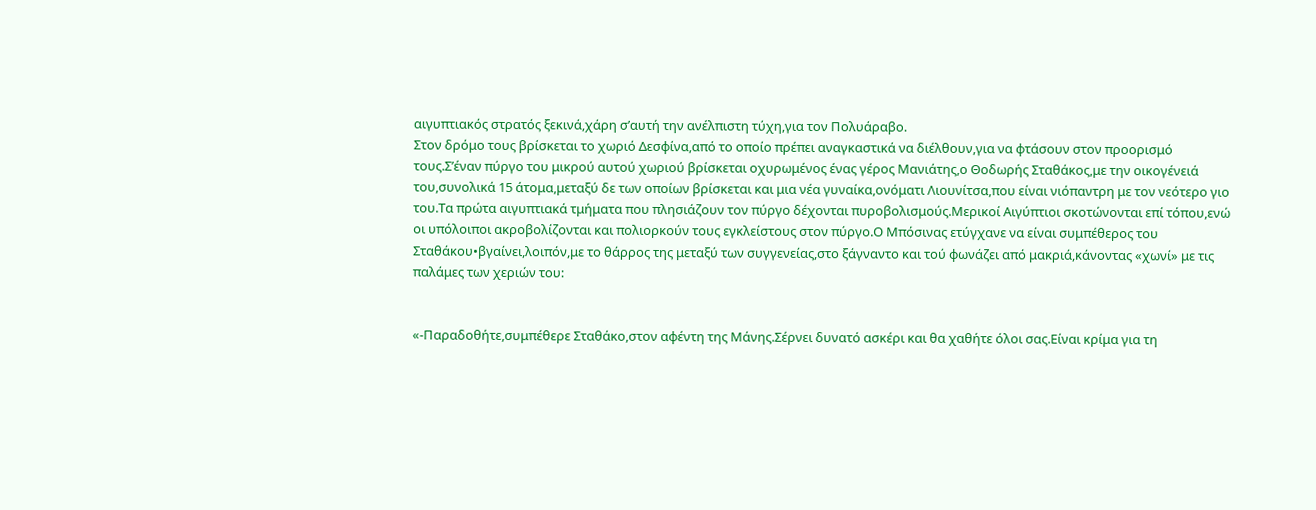αιγυπτιακός στρατός ξεκινά,χάρη σ’αυτή την ανέλπιστη τύχη,για τον Πολυάραβο.
Στον δρόμο τους βρίσκεται το χωριό Δεσφίνα,από το οποίο πρέπει αναγκαστικά να διέλθουν,για να φτάσουν στον προορισμό τους.Σ’έναν πύργο του μικρού αυτού χωριού βρίσκεται οχυρωμένος ένας γέρος Μανιάτης,ο Θοδωρής Σταθάκος,με την οικογένειά του,συνολικά 15 άτομα,μεταξύ δε των οποίων βρίσκεται και μια νέα γυναίκα,ονόματι Λιουνίτσα,που είναι νιόπαντρη με τον νεότερο γιο του.Τα πρώτα αιγυπτιακά τμήματα που πλησιάζουν τον πύργο δέχονται πυροβολισμούς.Μερικοί Αιγύπτιοι σκοτώνονται επί τόπου,ενώ οι υπόλοιποι ακροβολίζονται και πολιορκούν τους εγκλείστους στον πύργο.Ο Μπόσινας ετύγχανε να είναι συμπέθερος του Σταθάκου•βγαίνει,λοιπόν,με το θάρρος της μεταξύ των συγγενείας,στο ξάγναντο και τού φωνάζει από μακριά,κάνοντας «χωνί» με τις παλάμες των χεριών του:


«-Παραδοθήτε,συμπέθερε Σταθάκο,στον αφέντη της Μάνης.Σέρνει δυνατό ασκέρι και θα χαθήτε όλοι σας.Είναι κρίμα για τη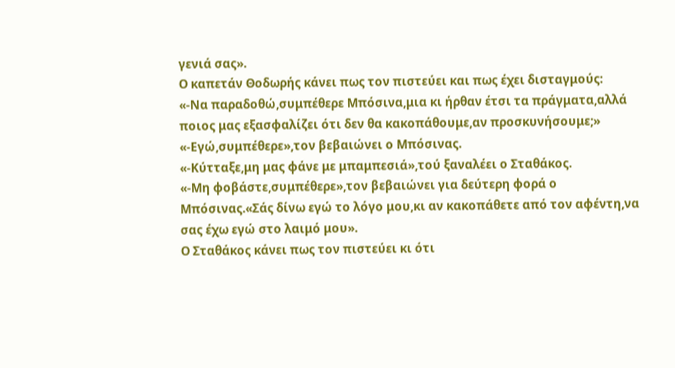γενιά σας».
Ο καπετάν Θοδωρής κάνει πως τον πιστεύει και πως έχει δισταγμούς:
«-Να παραδοθώ,συμπέθερε Μπόσινα,μια κι ήρθαν έτσι τα πράγματα,αλλά ποιος μας εξασφαλίζει ότι δεν θα κακοπάθουμε,αν προσκυνήσουμε;»
«-Εγώ,συμπέθερε»,τον βεβαιώνει ο Μπόσινας.
«-Κύτταξε,μη μας φάνε με μπαμπεσιά»,τού ξαναλέει ο Σταθάκος.
«-Μη φοβάστε,συμπέθερε»,τον βεβαιώνει για δεύτερη φορά ο Μπόσινας.«Σάς δίνω εγώ το λόγο μου,κι αν κακοπάθετε από τον αφέντη,να σας έχω εγώ στο λαιμό μου».
Ο Σταθάκος κάνει πως τον πιστεύει κι ότι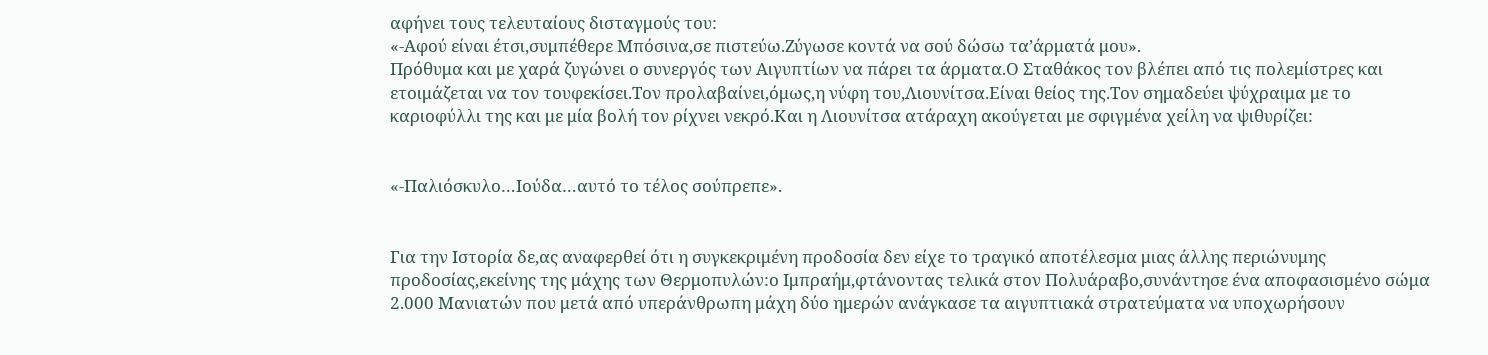αφήνει τους τελευταίους δισταγμούς του:
«-Αφού είναι έτσι,συμπέθερε Μπόσινα,σε πιστεύω.Ζύγωσε κοντά να σού δώσω τα’άρματά μου».
Πρόθυμα και με χαρά ζυγώνει ο συνεργός των Αιγυπτίων να πάρει τα άρματα.Ο Σταθάκος τον βλέπει από τις πολεμίστρες και ετοιμάζεται να τον τουφεκίσει.Τον προλαβαίνει,όμως,η νύφη του,Λιουνίτσα.Είναι θείος της.Τον σημαδεύει ψύχραιμα με το καριοφύλλι της και με μία βολή τον ρίχνει νεκρό.Και η Λιουνίτσα ατάραχη ακούγεται με σφιγμένα χείλη να ψιθυρίζει:


«-Παλιόσκυλο…Ιούδα…αυτό το τέλος σούπρεπε».


Για την Ιστορία δε,ας αναφερθεί ότι η συγκεκριμένη προδοσία δεν είχε το τραγικό αποτέλεσμα μιας άλλης περιώνυμης προδοσίας,εκείνης της μάχης των Θερμοπυλών:ο Ιμπραήμ,φτάνοντας τελικά στον Πολυάραβο,συνάντησε ένα αποφασισμένο σώμα 2.000 Μανιατών που μετά από υπεράνθρωπη μάχη δύο ημερών ανάγκασε τα αιγυπτιακά στρατεύματα να υποχωρήσουν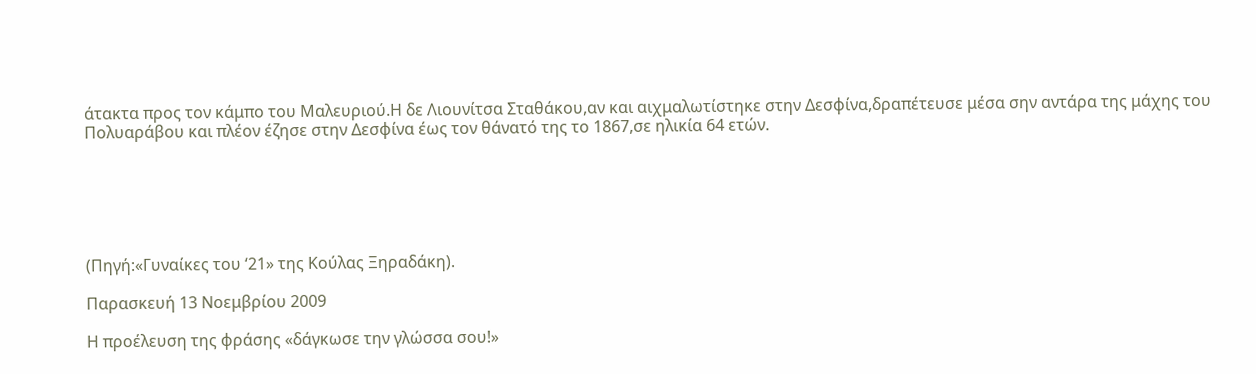άτακτα προς τον κάμπο του Μαλευριού.Η δε Λιουνίτσα Σταθάκου,αν και αιχμαλωτίστηκε στην Δεσφίνα,δραπέτευσε μέσα σην αντάρα της μάχης του Πολυαράβου και πλέον έζησε στην Δεσφίνα έως τον θάνατό της το 1867,σε ηλικία 64 ετών.






(Πηγή:«Γυναίκες του ‘21» της Κούλας Ξηραδάκη).

Παρασκευή 13 Νοεμβρίου 2009

Η προέλευση της φράσης «δάγκωσε την γλώσσα σου!»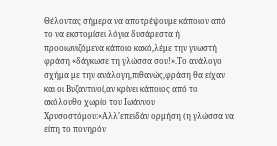Θέλοντας σήμερα να αποτρέψουμε κάποιον από το να εκστομίσει λόγια δυσάρεστα ή προοιωνιζόμενα κάποιο κακό,λέμε την γνωστή φράση «δάγκωσε τη γλώσσα σου!».Το ανάλογο σχήμα με την ανάλογη,πιθανώς,φράση θα είχαν και οι Βυζαντινοί,αν κρίνει κάποιος από το ακόλουθο χωρίο του Ιωάννου Χρυσοστόμου:«Αλλ’επειδάν ορμήση (η γλώσσα να είπη το πονηρόν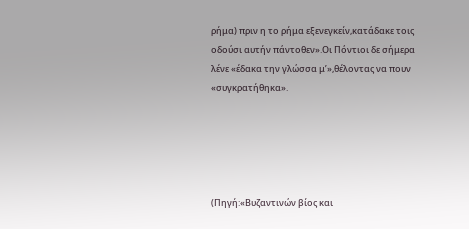ρήμα) πριν η το ρήμα εξενεγκείν,κατάδακε τοις οδούσι αυτήν πάντοθεν».Οι Πόντιοι δε σήμερα λένε «έδακα την γλώσσα μ’»,θέλοντας να πουν «συγκρατήθηκα».





(Πηγή:«Βυζαντινών βίος και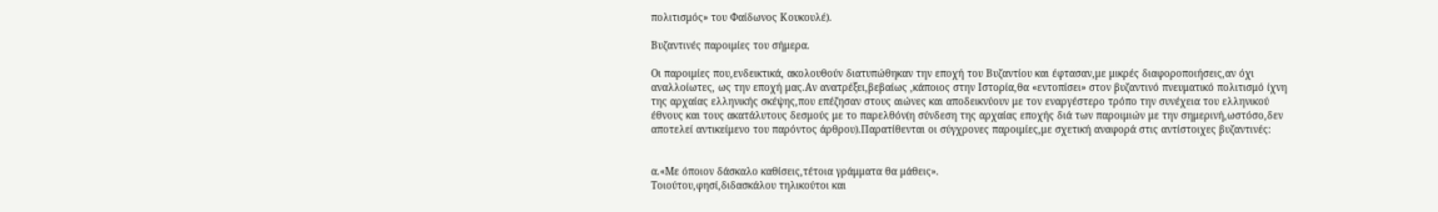πολιτισμός» του Φαίδωνος Κουκουλέ).

Βυζαντινές παροιμίες του σήμερα.

Οι παροιμίες που,ενδεικτικά, ακολουθούν διατυπώθηκαν την εποχή του Βυζαντίου και έφτασαν,με μικρές διαφοροποιήσεις,αν όχι αναλλοίωτες, ως την εποχή μας.Αν ανατρέξει,βεβαίως ,κάποιος στην Ιστορία,θα «εντοπίσει» στον βυζαντινό πνευματικό πολιτισμό ίχνη της αρχαίας ελληνικής σκέψης,που επέζησαν στους αιώνες και αποδεικνύουν με τον εναργέστερο τρόπο την συνέχεια του ελληνικού έθνους και τους ακατάλυτους δεσμούς με το παρελθόν(η σύνδεση της αρχαίας εποχής διά των παροιμιών με την σημερινή,ωστόσο,δεν αποτελεί αντικείμενο του παρόντος άρθρου).Παρατίθενται οι σύγχρονες παροιμίες,με σχετική αναφορά στις αντίστοιχες βυζαντινές:


α.«Με όποιον δάσκαλο καθίσεις,τέτοια γράμματα θα μάθεις».
Τοιούτου,φησί,διδασκάλου τηλικούτοι και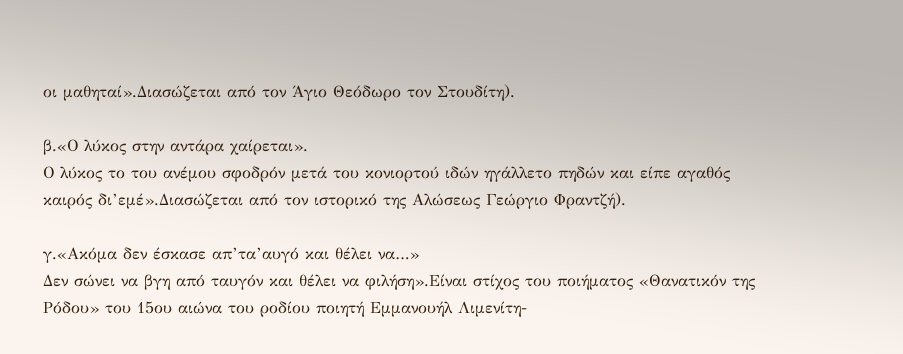οι μαθηταί».Διασώζεται από τον Άγιο Θεόδωρο τον Στουδίτη).

β.«Ο λύκος στην αντάρα χαίρεται».
Ο λύκος το του ανέμου σφοδρόν μετά του κονιορτού ιδών ηγάλλετο πηδών και είπε αγαθός καιρός δι’εμέ».Διασώζεται από τον ιστορικό της Αλώσεως Γεώργιο Φραντζή).

γ.«Ακόμα δεν έσκασε απ’τα’αυγό και θέλει να…»
Δεν σώνει να βγη από ταυγόν και θέλει να φιλήση».Είναι στίχος του ποιήματος «Θανατικόν της Ρόδου» του 15ου αιώνα του ροδίου ποιητή Εμμανουήλ Λιμενίτη-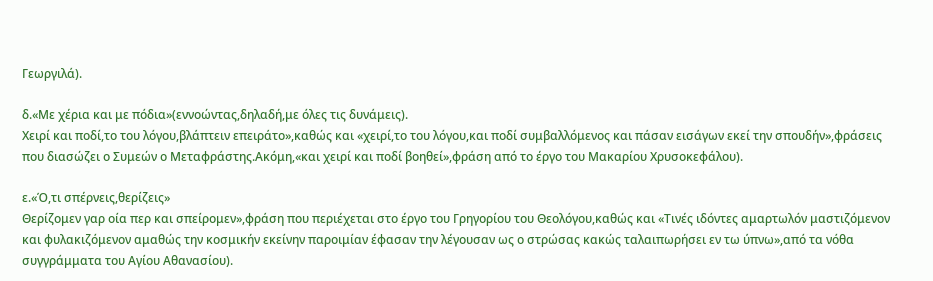Γεωργιλά).

δ.«Με χέρια και με πόδια»(εννοώντας,δηλαδή,με όλες τις δυνάμεις).
Χειρί και ποδί,το του λόγου,βλάπτειν επειράτο»,καθώς και «χειρί,το του λόγου,και ποδί συμβαλλόμενος και πάσαν εισάγων εκεί την σπουδήν»,φράσεις που διασώζει ο Συμεών ο Μεταφράστης.Ακόμη,«και χειρί και ποδί βοηθεί»,φράση από το έργο του Μακαρίου Χρυσοκεφάλου).

ε.«Ό,τι σπέρνεις,θερίζεις»
Θερίζομεν γαρ οία περ και σπείρομεν»,φράση που περιέχεται στο έργο του Γρηγορίου του Θεολόγου,καθώς και «Τινές ιδόντες αμαρτωλόν μαστιζόμενον και φυλακιζόμενον αμαθώς την κοσμικήν εκείνην παροιμίαν έφασαν την λέγουσαν ως ο στρώσας κακώς ταλαιπωρήσει εν τω ύπνω»,από τα νόθα συγγράμματα του Αγίου Αθανασίου).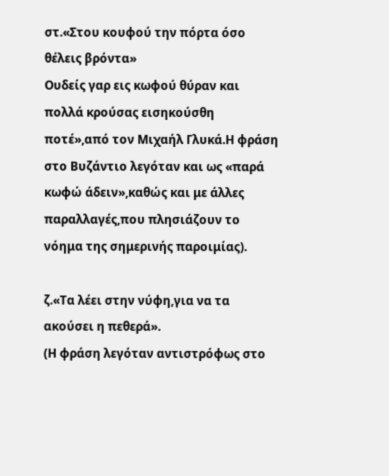στ.«Στου κουφού την πόρτα όσο θέλεις βρόντα»
Ουδείς γαρ εις κωφού θύραν και πολλά κρούσας εισηκούσθη ποτέ»,από τον Μιχαήλ Γλυκά.Η φράση στο Βυζάντιο λεγόταν και ως «παρά κωφώ άδειν»,καθώς και με άλλες παραλλαγές,που πλησιάζουν το νόημα της σημερινής παροιμίας).

ζ.«Τα λέει στην νύφη,για να τα ακούσει η πεθερά».
(Η φράση λεγόταν αντιστρόφως στο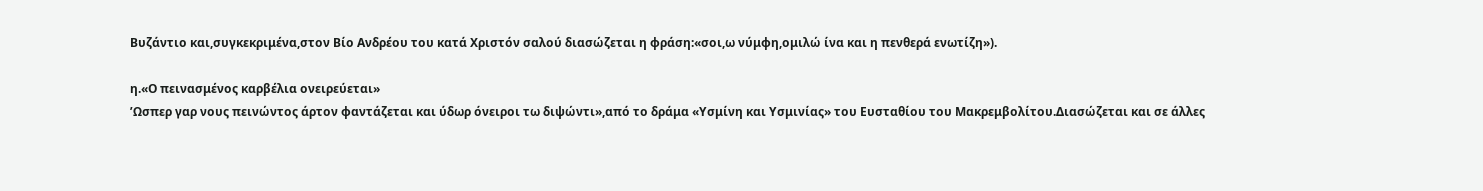Βυζάντιο και,συγκεκριμένα,στον Βίο Ανδρέου του κατά Χριστόν σαλού διασώζεται η φράση:«σοι,ω νύμφη,ομιλώ ίνα και η πενθερά ενωτίζη»).

η.«Ο πεινασμένος καρβέλια ονειρεύεται»
’Ωσπερ γαρ νους πεινώντος άρτον φαντάζεται και ύδωρ όνειροι τω διψώντι»,από το δράμα «Υσμίνη και Υσμινίας» του Ευσταθίου του Μακρεμβολίτου.Διασώζεται και σε άλλες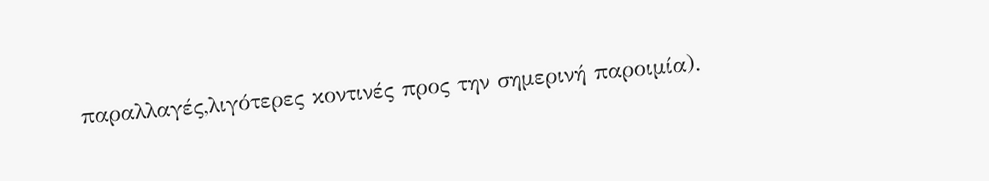παραλλαγές,λιγότερες κοντινές προς την σημερινή παροιμία).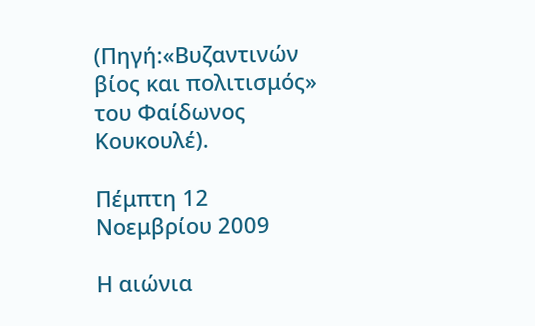(Πηγή:«Βυζαντινών βίος και πολιτισμός» του Φαίδωνος Κουκουλέ).

Πέμπτη 12 Νοεμβρίου 2009

Η αιώνια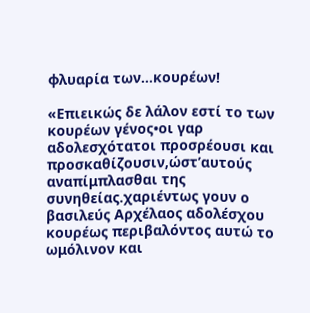φλυαρία των...κουρέων!

«Επιεικώς δε λάλον εστί το των κουρέων γένος•οι γαρ αδολεσχότατοι προσρέουσι και προσκαθίζουσιν,ώστ’αυτούς αναπίμπλασθαι της συνηθείας.χαριέντως γουν ο βασιλεύς Αρχέλαος αδολέσχου κουρέως περιβαλόντος αυτώ το ωμόλινον και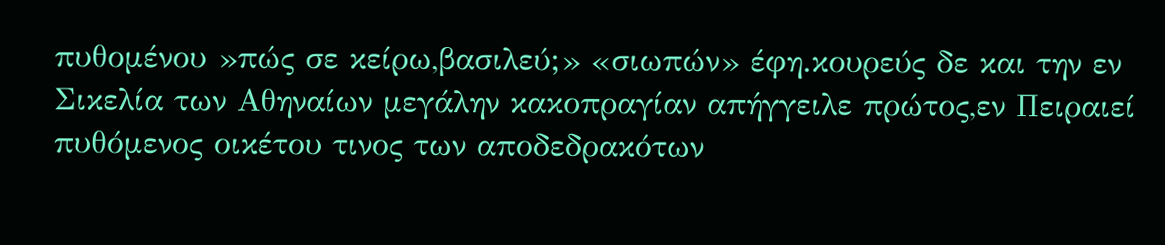πυθομένου »πώς σε κείρω,βασιλεύ;» «σιωπών» έφη.κουρεύς δε και την εν Σικελία των Αθηναίων μεγάλην κακοπραγίαν απήγγειλε πρώτος,εν Πειραιεί πυθόμενος οικέτου τινος των αποδεδρακότων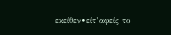εκείθεν•είτ’αφείς το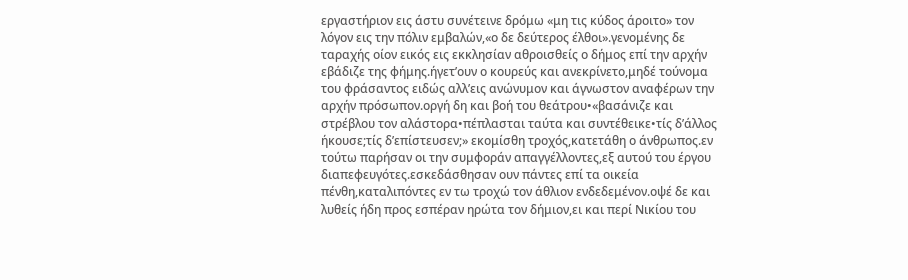εργαστήριον εις άστυ συνέτεινε δρόμω «μη τις κύδος άροιτο» τον λόγον εις την πόλιν εμβαλών,«ο δε δεύτερος έλθοι».γενομένης δε ταραχής οίον εικός εις εκκλησίαν αθροισθείς ο δήμος επί την αρχήν εβάδιζε της φήμης.ήγετ’ουν ο κουρεύς και ανεκρίνετο,μηδέ τούνομα του φράσαντος ειδώς αλλ’εις ανώνυμον και άγνωστον αναφέρων την αρχήν πρόσωπον.οργή δη και βοή του θεάτρου•«βασάνιζε και στρέβλου τον αλάστορα•πέπλασται ταύτα και συντέθεικε•τίς δ’άλλος ήκουσε;τίς δ’επίστευσεν;» εκομίσθη τροχός,κατετάθη ο άνθρωπος.εν τούτω παρήσαν οι την συμφοράν απαγγέλλοντες,εξ αυτού του έργου διαπεφευγότες.εσκεδάσθησαν ουν πάντες επί τα οικεία πένθη,καταλιπόντες εν τω τροχώ τον άθλιον ενδεδεμένον.οψέ δε και λυθείς ήδη προς εσπέραν ηρώτα τον δήμιον,ει και περί Νικίου του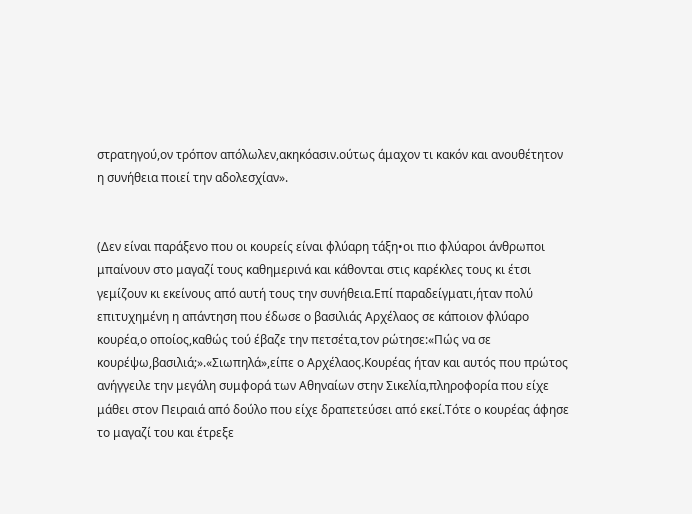στρατηγού,ον τρόπον απόλωλεν,ακηκόασιν.ούτως άμαχον τι κακόν και ανουθέτητον η συνήθεια ποιεί την αδολεσχίαν».


(Δεν είναι παράξενο που οι κουρείς είναι φλύαρη τάξη•οι πιο φλύαροι άνθρωποι μπαίνουν στο μαγαζί τους καθημερινά και κάθονται στις καρέκλες τους κι έτσι γεμίζουν κι εκείνους από αυτή τους την συνήθεια.Επί παραδείγματι,ήταν πολύ επιτυχημένη η απάντηση που έδωσε ο βασιλιάς Αρχέλαος σε κάποιον φλύαρο κουρέα,ο οποίος,καθώς τού έβαζε την πετσέτα,τον ρώτησε:«Πώς να σε κουρέψω,βασιλιά;».«Σιωπηλά»,είπε ο Αρχέλαος.Κουρέας ήταν και αυτός που πρώτος ανήγγειλε την μεγάλη συμφορά των Αθηναίων στην Σικελία,πληροφορία που είχε μάθει στον Πειραιά από δούλο που είχε δραπετεύσει από εκεί.Τότε ο κουρέας άφησε το μαγαζί του και έτρεξε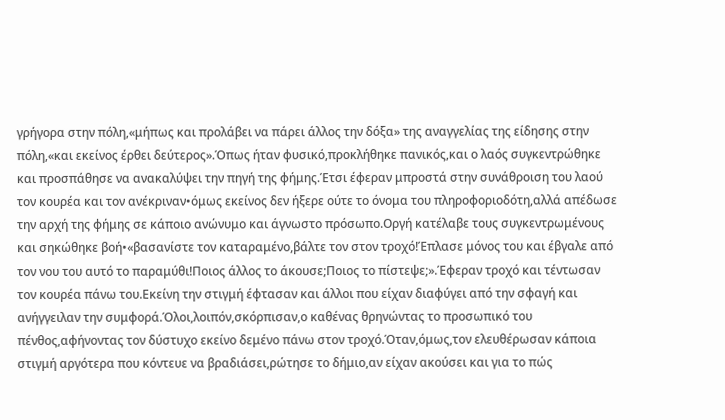γρήγορα στην πόλη,«μήπως και προλάβει να πάρει άλλος την δόξα» της αναγγελίας της είδησης στην πόλη,«και εκείνος έρθει δεύτερος».Όπως ήταν φυσικό,προκλήθηκε πανικός,και ο λαός συγκεντρώθηκε και προσπάθησε να ανακαλύψει την πηγή της φήμης.Έτσι έφεραν μπροστά στην συνάθροιση του λαού τον κουρέα και τον ανέκριναν•όμως εκείνος δεν ήξερε ούτε το όνομα του πληροφοριοδότη,αλλά απέδωσε την αρχή της φήμης σε κάποιο ανώνυμο και άγνωστο πρόσωπο.Οργή κατέλαβε τους συγκεντρωμένους και σηκώθηκε βοή•«βασανίστε τον καταραμένο,βάλτε τον στον τροχό!Έπλασε μόνος του και έβγαλε από τον νου του αυτό το παραμύθι!Ποιος άλλος το άκουσε;Ποιος το πίστεψε;».Έφεραν τροχό και τέντωσαν τον κουρέα πάνω του.Εκείνη την στιγμή έφτασαν και άλλοι που είχαν διαφύγει από την σφαγή και ανήγγειλαν την συμφορά.Όλοι,λοιπόν,σκόρπισαν,ο καθένας θρηνώντας το προσωπικό του πένθος,αφήνοντας τον δύστυχο εκείνο δεμένο πάνω στον τροχό.Όταν,όμως,τον ελευθέρωσαν κάποια στιγμή αργότερα που κόντευε να βραδιάσει,ρώτησε το δήμιο,αν είχαν ακούσει και για το πώς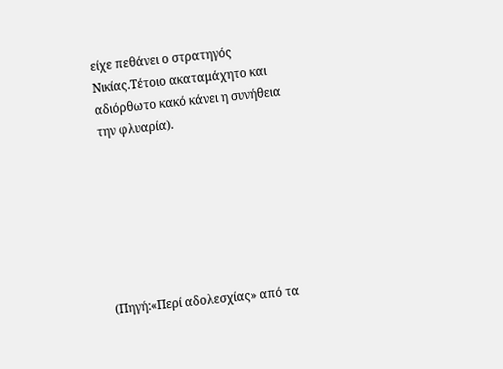είχε πεθάνει ο στρατηγός Νικίας.Τέτοιο ακαταμάχητο και αδιόρθωτο κακό κάνει η συνήθεια την φλυαρία).







(Πηγή:«Περί αδολεσχίας» από τα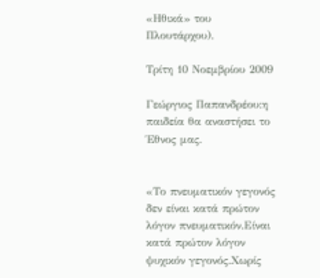«Ηθικά» του Πλουτάρχου).

Τρίτη 10 Νοεμβρίου 2009

Γεώργιος Παπανδρέου:η παιδεία θα αναστήσει το Έθνος μας.


«Το πνευματικόν γεγονός δεν είναι κατά πρώτον λόγον πνευματικόν.Είναι κατά πρώτον λόγον ψυχικόν γεγονός.Χωρίς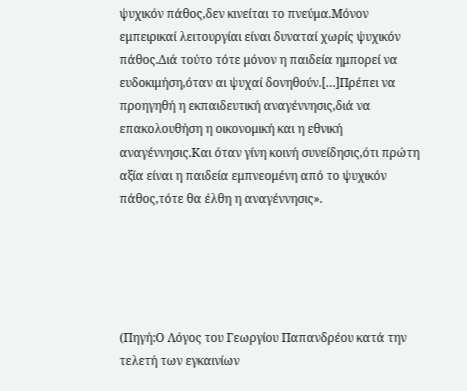ψυχικόν πάθος,δεν κινείται το πνεύμα.Μόνον εμπειρικαί λειτουργίαι είναι δυναταί χωρίς ψυχικόν πάθος.Διά τούτο τότε μόνον η παιδεία ημπορεί να ευδοκιμήση,όταν αι ψυχαί δονηθούν.[…]Πρέπει να προηγηθή η εκπαιδευτική αναγέννησις,διά να επακολουθήση η οικονομική και η εθνική αναγέννησις.Και όταν γίνη κοινή συνείδησις,ότι πρώτη αξία είναι η παιδεία εμπνεομένη από το ψυχικόν πάθος,τότε θα έλθη η αναγέννησις».





(Πηγή:Ο Λόγος του Γεωργίου Παπανδρέου κατά την τελετή των εγκαινίων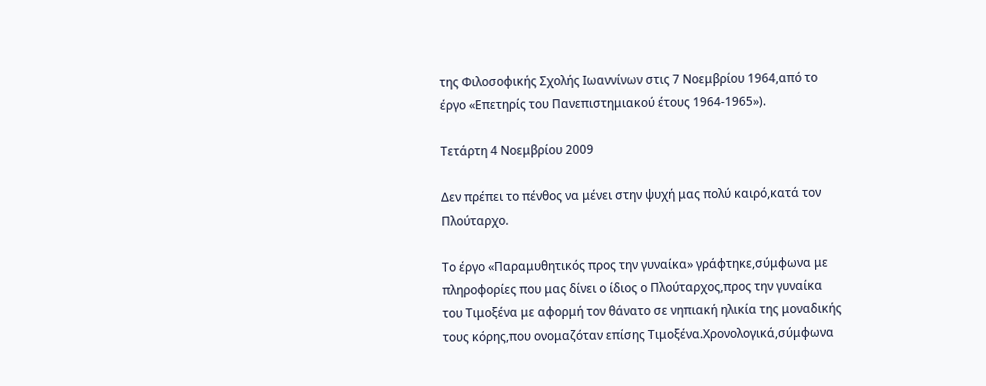της Φιλοσοφικής Σχολής Ιωαννίνων στις 7 Νοεμβρίου 1964,από το έργο «Επετηρίς του Πανεπιστημιακού έτους 1964-1965»).

Τετάρτη 4 Νοεμβρίου 2009

Δεν πρέπει το πένθος να μένει στην ψυχή μας πολύ καιρό,κατά τον Πλούταρχο.

Το έργο «Παραμυθητικός προς την γυναίκα» γράφτηκε,σύμφωνα με πληροφορίες που μας δίνει ο ίδιος ο Πλούταρχος,προς την γυναίκα του Τιμοξένα με αφορμή τον θάνατο σε νηπιακή ηλικία της μοναδικής τους κόρης,που ονομαζόταν επίσης Τιμοξένα.Χρονολογικά,σύμφωνα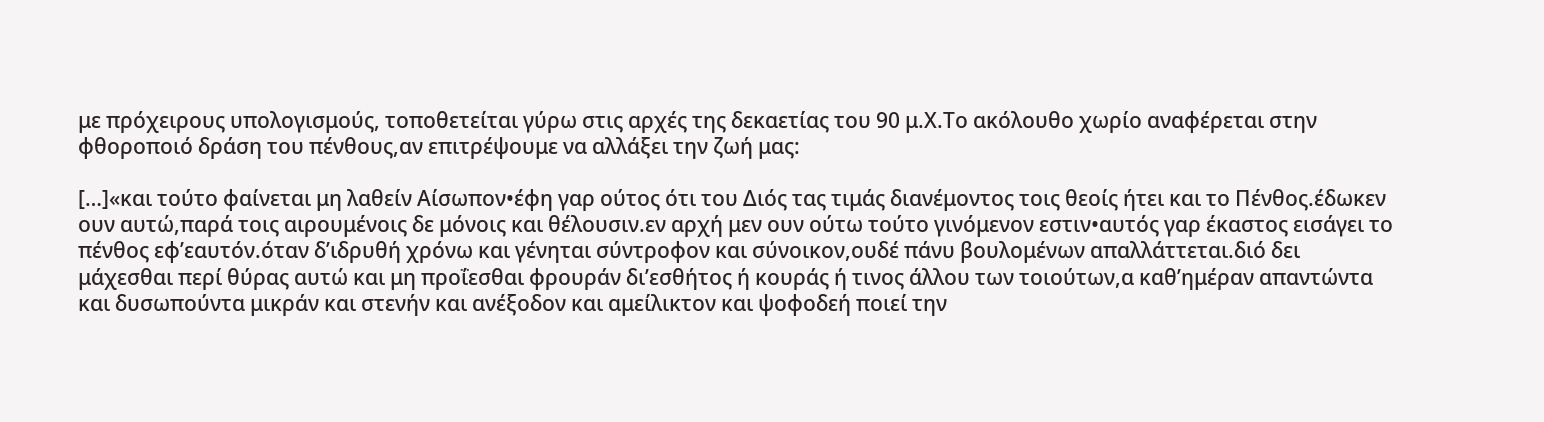με πρόχειρους υπολογισμούς, τοποθετείται γύρω στις αρχές της δεκαετίας του 90 μ.Χ.Το ακόλουθο χωρίο αναφέρεται στην φθοροποιό δράση του πένθους,αν επιτρέψουμε να αλλάξει την ζωή μας:

[…]«και τούτο φαίνεται μη λαθείν Αίσωπον•έφη γαρ ούτος ότι του Διός τας τιμάς διανέμοντος τοις θεοίς ήτει και το Πένθος.έδωκεν ουν αυτώ,παρά τοις αιρουμένοις δε μόνοις και θέλουσιν.εν αρχή μεν ουν ούτω τούτο γινόμενον εστιν•αυτός γαρ έκαστος εισάγει το πένθος εφ’εαυτόν.όταν δ’ιδρυθή χρόνω και γένηται σύντροφον και σύνοικον,ουδέ πάνυ βουλομένων απαλλάττεται.διό δει μάχεσθαι περί θύρας αυτώ και μη προΐεσθαι φρουράν δι’εσθήτος ή κουράς ή τινος άλλου των τοιούτων,α καθ’ημέραν απαντώντα και δυσωπούντα μικράν και στενήν και ανέξοδον και αμείλικτον και ψοφοδεή ποιεί την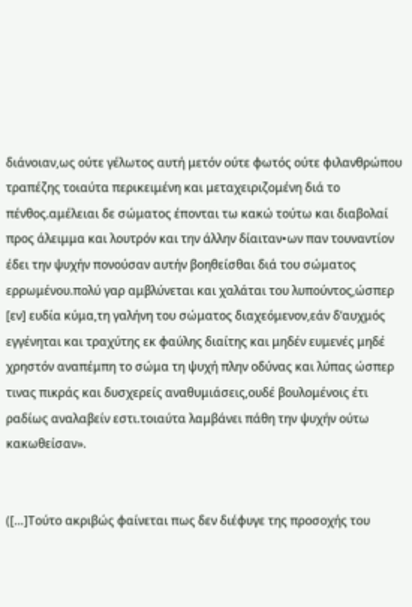διάνοιαν,ως ούτε γέλωτος αυτή μετόν ούτε φωτός ούτε φιλανθρώπου τραπέζης τοιαύτα περικειμένη και μεταχειριζομένη διά το πένθος.αμέλειαι δε σώματος έπονται τω κακώ τούτω και διαβολαί προς άλειμμα και λουτρόν και την άλλην δίαιταν•ων παν τουναντίον έδει την ψυχήν πονούσαν αυτήν βοηθείσθαι διά του σώματος ερρωμένου.πολύ γαρ αμβλύνεται και χαλάται του λυπούντος,ώσπερ [εν] ευδία κύμα,τη γαλήνη του σώματος διαχεόμενον,εάν δ’αυχμός εγγένηται και τραχύτης εκ φαύλης διαίτης και μηδέν ευμενές μηδέ χρηστόν αναπέμπη το σώμα τη ψυχή πλην οδύνας και λύπας ώσπερ τινας πικράς και δυσχερείς αναθυμιάσεις,ουδέ βουλομένοις έτι ραδίως αναλαβείν εστι.τοιαύτα λαμβάνει πάθη την ψυχήν ούτω κακωθείσαν».


([…]Τούτο ακριβώς φαίνεται πως δεν διέφυγε της προσοχής του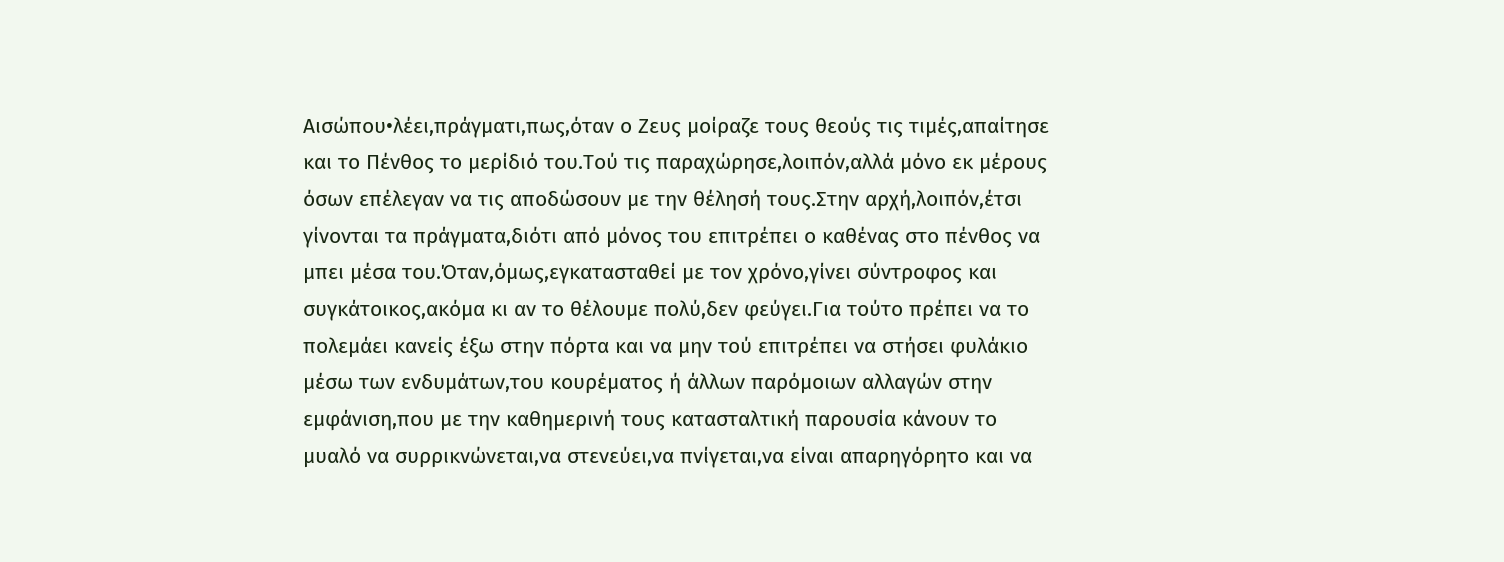Αισώπου•λέει,πράγματι,πως,όταν ο Ζευς μοίραζε τους θεούς τις τιμές,απαίτησε και το Πένθος το μερίδιό του.Τού τις παραχώρησε,λοιπόν,αλλά μόνο εκ μέρους όσων επέλεγαν να τις αποδώσουν με την θέλησή τους.Στην αρχή,λοιπόν,έτσι γίνονται τα πράγματα,διότι από μόνος του επιτρέπει ο καθένας στο πένθος να μπει μέσα του.Όταν,όμως,εγκατασταθεί με τον χρόνο,γίνει σύντροφος και συγκάτοικος,ακόμα κι αν το θέλουμε πολύ,δεν φεύγει.Για τούτο πρέπει να το πολεμάει κανείς έξω στην πόρτα και να μην τού επιτρέπει να στήσει φυλάκιο μέσω των ενδυμάτων,του κουρέματος ή άλλων παρόμοιων αλλαγών στην εμφάνιση,που με την καθημερινή τους κατασταλτική παρουσία κάνουν το μυαλό να συρρικνώνεται,να στενεύει,να πνίγεται,να είναι απαρηγόρητο και να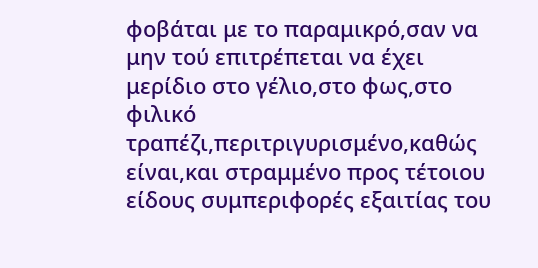φοβάται με το παραμικρό,σαν να μην τού επιτρέπεται να έχει μερίδιο στο γέλιο,στο φως,στο φιλικό τραπέζι,περιτριγυρισμένο,καθώς είναι,και στραμμένο προς τέτοιου είδους συμπεριφορές εξαιτίας του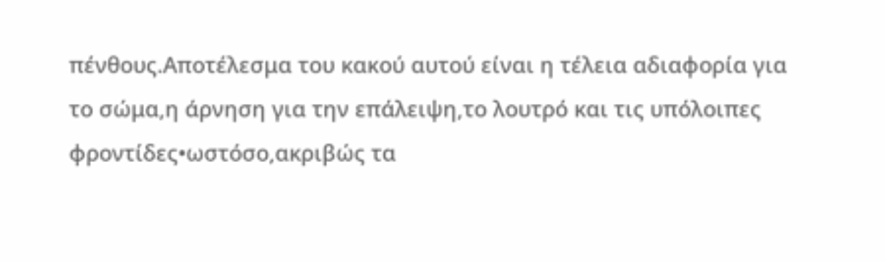πένθους.Αποτέλεσμα του κακού αυτού είναι η τέλεια αδιαφορία για το σώμα,η άρνηση για την επάλειψη,το λουτρό και τις υπόλοιπες φροντίδες•ωστόσο,ακριβώς τα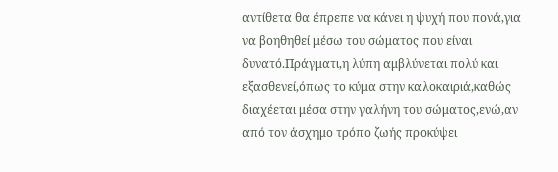αντίθετα θα έπρεπε να κάνει η ψυχή που πονά,για να βοηθηθεί μέσω του σώματος που είναι δυνατό.Πράγματι,η λύπη αμβλύνεται πολύ και εξασθενεί,όπως το κύμα στην καλοκαιριά,καθώς διαχέεται μέσα στην γαλήνη του σώματος,ενώ,αν από τον άσχημο τρόπο ζωής προκύψει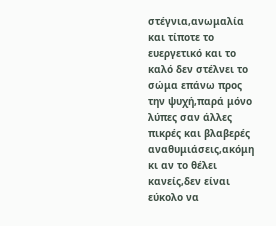στέγνια,ανωμαλία και τίποτε το ευεργετικό και το καλό δεν στέλνει το σώμα επάνω προς την ψυχή,παρά μόνο λύπες σαν άλλες πικρές και βλαβερές αναθυμιάσεις,ακόμη κι αν το θέλει κανείς,δεν είναι εύκολο να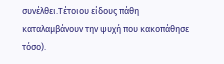συνέλθει.Τέτοιου είδους πάθη καταλαμβάνουν την ψυχή που κακοπάθησε τόσο).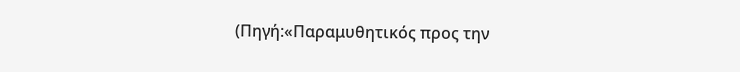(Πηγή:«Παραμυθητικός προς την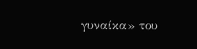γυναίκα» του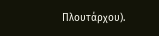Πλουτάρχου).